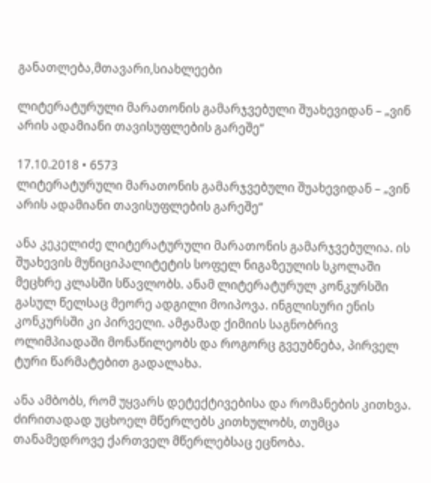განათლება,მთავარი,სიახლეები

ლიტერატურული მარათონის გამარჯვებული შუახევიდან – „ვინ არის ადამიანი თავისუფლების გარეშე“

17.10.2018 • 6573
ლიტერატურული მარათონის გამარჯვებული შუახევიდან – „ვინ არის ადამიანი თავისუფლების გარეშე“

ანა კეკელიძე ლიტერატურული მარათონის გამარჯვებულია. ის შუახევის მუნიციპალიტეტის სოფელ ნიგაზეულის სკოლაში მეცხრე კლასში სწავლობს. ანამ ლიტერატურულ კონკურსში გასულ წელსაც მეორე ადგილი მოიპოვა. ინგლისური ენის კონკურსში კი პირველი. ამჟამად ქიმიის საგნობრივ ოლიმპიადაში მონაწილეობს და როგორც გვეუბნება, პირველ ტური წარმატებით გადალახა.

ანა ამბობს, რომ უყვარს დეტექტივებისა და რომანების კითხვა. ძირითადად უცხოელ მწერლებს კითხულობს, თუმცა თანამედროვე ქართველ მწერლებსაც ეცნობა.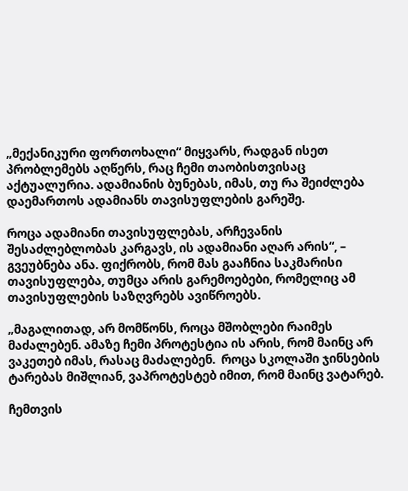„მექანიკური ფორთოხალი“ მიყვარს, რადგან ისეთ პრობლემებს აღწერს, რაც ჩემი თაობისთვისაც აქტუალურია. ადამიანის ბუნებას, იმას, თუ რა შეიძლება დაემართოს ადამიანს თავისუფლების გარეშე.

როცა ადამიანი თავისუფლებას, არჩევანის შესაძლებლობას კარგავს, ის ადამიანი აღარ არის“, – გვეუბნება ანა. ფიქრობს, რომ მას გააჩნია საკმარისი თავისუფლება, თუმცა არის გარემოებები, რომელიც ამ თავისუფლების საზღვრებს ავიწროებს.

„მაგალითად, არ მომწონს, როცა მშობლები რაიმეს მაძალებენ. ამაზე ჩემი პროტესტია ის არის, რომ მაინც არ ვაკეთებ იმას, რასაც მაძალებენ.  როცა სკოლაში ჯინსების ტარებას მიშლიან, ვაპროტესტებ იმით, რომ მაინც ვატარებ.

ჩემთვის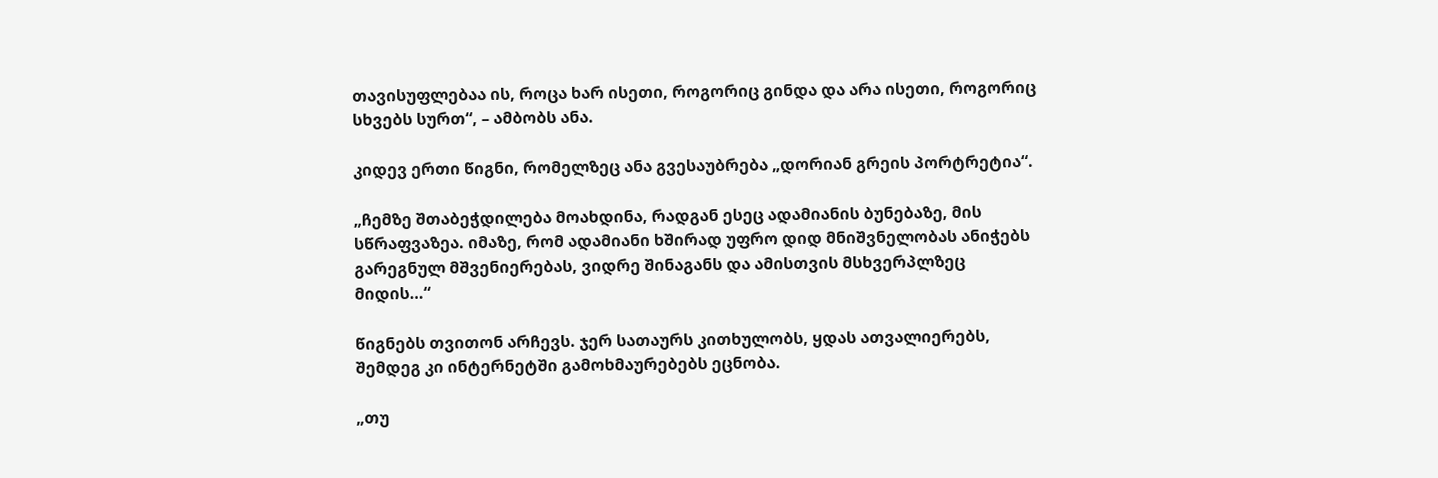თავისუფლებაა ის, როცა ხარ ისეთი, როგორიც გინდა და არა ისეთი, როგორიც სხვებს სურთ“, – ამბობს ანა.

კიდევ ერთი წიგნი, რომელზეც ანა გვესაუბრება „დორიან გრეის პორტრეტია“.

„ჩემზე შთაბეჭდილება მოახდინა, რადგან ესეც ადამიანის ბუნებაზე, მის სწრაფვაზეა. იმაზე, რომ ადამიანი ხშირად უფრო დიდ მნიშვნელობას ანიჭებს გარეგნულ მშვენიერებას, ვიდრე შინაგანს და ამისთვის მსხვერპლზეც მიდის…“

წიგნებს თვითონ არჩევს. ჯერ სათაურს კითხულობს, ყდას ათვალიერებს, შემდეგ კი ინტერნეტში გამოხმაურებებს ეცნობა.

„თუ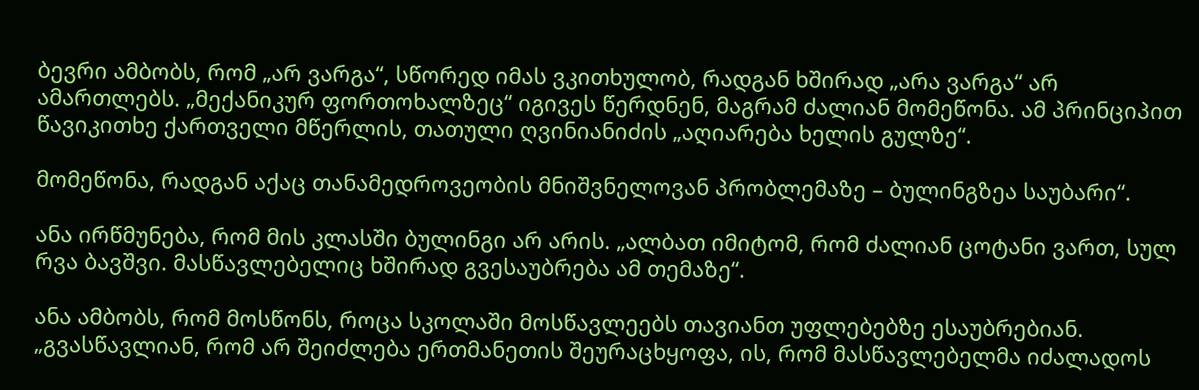ბევრი ამბობს, რომ „არ ვარგა“, სწორედ იმას ვკითხულობ, რადგან ხშირად „არა ვარგა“ არ ამართლებს. „მექანიკურ ფორთოხალზეც“ იგივეს წერდნენ, მაგრამ ძალიან მომეწონა. ამ პრინციპით წავიკითხე ქართველი მწერლის, თათული ღვინიანიძის „აღიარება ხელის გულზე“.

მომეწონა, რადგან აქაც თანამედროვეობის მნიშვნელოვან პრობლემაზე – ბულინგზეა საუბარი“.

ანა ირწმუნება, რომ მის კლასში ბულინგი არ არის. „ალბათ იმიტომ, რომ ძალიან ცოტანი ვართ, სულ რვა ბავშვი. მასწავლებელიც ხშირად გვესაუბრება ამ თემაზე“.

ანა ამბობს, რომ მოსწონს, როცა სკოლაში მოსწავლეებს თავიანთ უფლებებზე ესაუბრებიან. „გვასწავლიან, რომ არ შეიძლება ერთმანეთის შეურაცხყოფა, ის, რომ მასწავლებელმა იძალადოს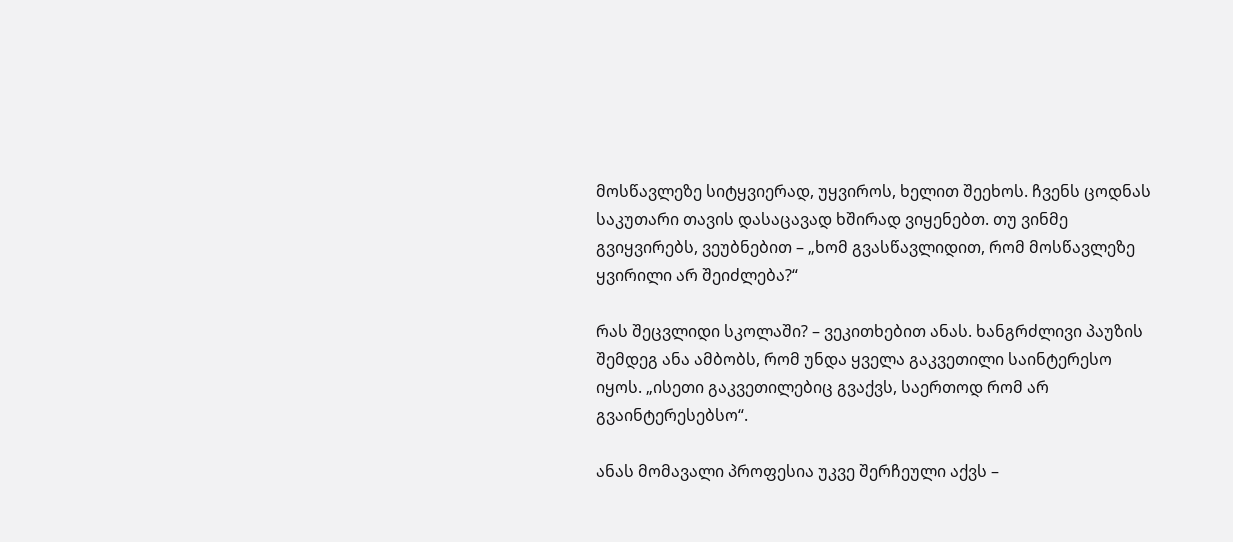მოსწავლეზე სიტყვიერად, უყვიროს, ხელით შეეხოს. ჩვენს ცოდნას საკუთარი თავის დასაცავად ხშირად ვიყენებთ. თუ ვინმე გვიყვირებს, ვეუბნებით – „ხომ გვასწავლიდით, რომ მოსწავლეზე ყვირილი არ შეიძლება?“

რას შეცვლიდი სკოლაში? – ვეკითხებით ანას. ხანგრძლივი პაუზის შემდეგ ანა ამბობს, რომ უნდა ყველა გაკვეთილი საინტერესო იყოს. „ისეთი გაკვეთილებიც გვაქვს, საერთოდ რომ არ გვაინტერესებსო“.

ანას მომავალი პროფესია უკვე შერჩეული აქვს –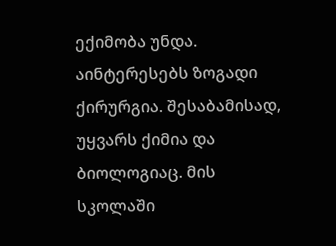ექიმობა უნდა. აინტერესებს ზოგადი ქირურგია. შესაბამისად, უყვარს ქიმია და ბიოლოგიაც. მის სკოლაში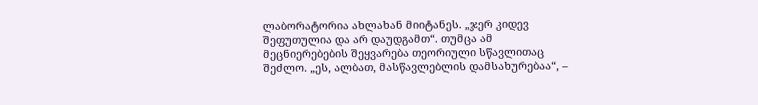ლაბორატორია ახლახან მიიტანეს. „ჯერ კიდევ შეფუთულია და არ დაუდგამთ“. თუმცა ამ მეცნიერებების შეყვარება თეორიული სწავლითაც შეძლო. „ეს, ალბათ, მასწავლებლის დამსახურებაა“, –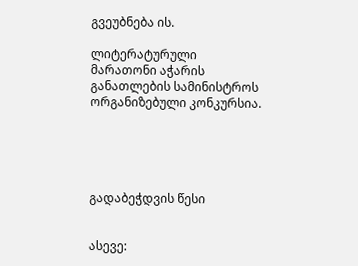გვეუბნება ის.

ლიტერატურული მარათონი აჭარის განათლების სამინისტროს ორგანიზებული კონკურსია.





გადაბეჭდვის წესი


ასევე: